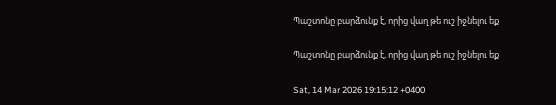Պաշտոնը բարձունք է, որից վաղ թե ուշ իջնելու եք

Պաշտոնը բարձունք է, որից վաղ թե ուշ իջնելու եք

Sat, 14 Mar 2026 19:15:12 +0400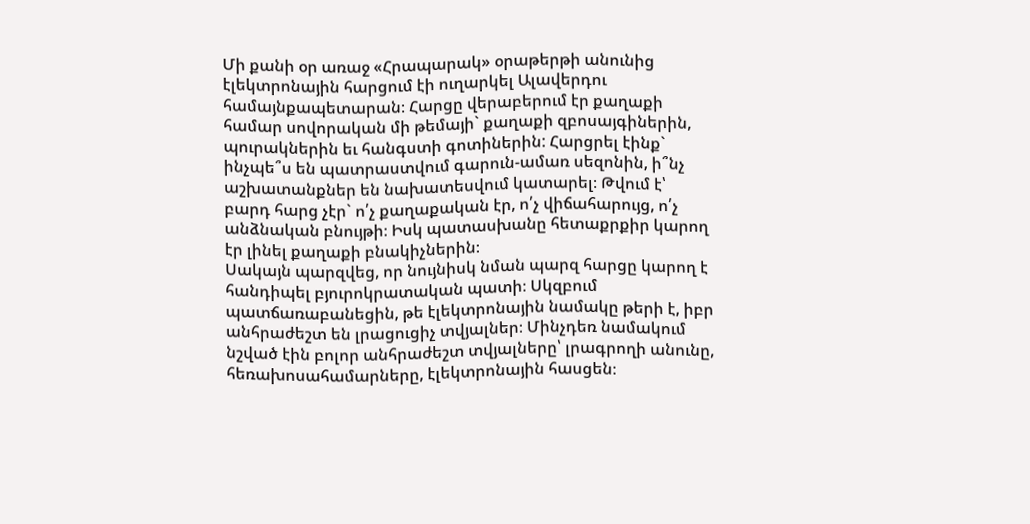Մի քանի օր առաջ «Հրապարակ» օրաթերթի անունից էլեկտրոնային հարցում էի ուղարկել Ալավերդու համայնքապետարան։ Հարցը վերաբերում էր քաղաքի համար սովորական մի թեմայի` քաղաքի զբոսայգիներին, պուրակներին եւ հանգստի գոտիներին: Հարցրել էինք` ինչպե՞ս են պատրաստվում գարուն-ամառ սեզոնին, ի՞նչ աշխատանքներ են նախատեսվում կատարել։ Թվում է՝ բարդ հարց չէր` ո՛չ քաղաքական էր, ո՛չ վիճահարույց, ո՛չ անձնական բնույթի։ Իսկ պատասխանը հետաքրքիր կարող էր լինել քաղաքի բնակիչներին։
Սակայն պարզվեց, որ նույնիսկ նման պարզ հարցը կարող է հանդիպել բյուրոկրատական պատի։ Սկզբում պատճառաբանեցին, թե էլեկտրոնային նամակը թերի է, իբր անհրաժեշտ են լրացուցիչ տվյալներ։ Մինչդեռ նամակում նշված էին բոլոր անհրաժեշտ տվյալները՝ լրագրողի անունը, հեռախոսահամարները, էլեկտրոնային հասցեն։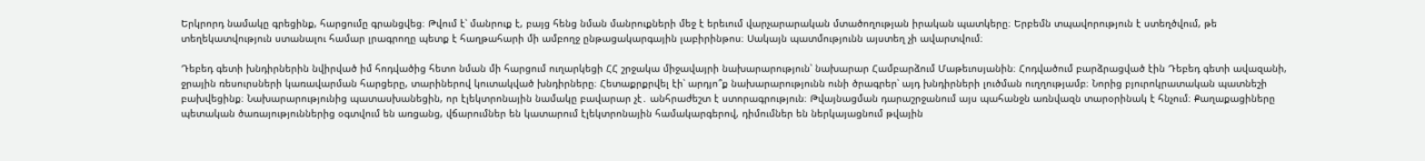Երկրորդ նամակը գրեցինք, հարցումը գրանցվեց։ Թվում է՝ մանրուք է, բայց հենց նման մանրուքների մեջ է երեւում վարչարարական մտածողության իրական պատկերը։ Երբեմն տպավորություն է ստեղծվում, թե տեղեկատվություն ստանալու համար լրագրողը պետք է հաղթահարի մի ամբողջ ընթացակարգային լաբիրինթոս։ Սակայն պատմությունն այստեղ չի ավարտվում։

Դեբեդ գետի խնդիրներին նվիրված իմ հոդվածից հետո նման մի հարցում ուղարկեցի ՀՀ շրջակա միջավայրի նախարարություն՝ նախարար Համբարձում Մաթեւոսյանին։ Հոդվածում բարձրացված էին Դեբեդ գետի ավազանի, ջրային ռեսուրսների կառավարման հարցերը, տարիներով կուտակված խնդիրները։ Հետաքրքրվել էի՝ արդյո՞ք նախարարությունն ունի ծրագրեր՝ այդ խնդիրների լուծման ուղղությամբ։ Նորից բյուրոկրատական պատնեշի բախվեցինք։ Նախարարությունից պատասխանեցին, որ էլեկտրոնային նամակը բավարար չէ․ անհրաժեշտ է ստորագրություն։ Թվայնացման դարաշրջանում այս պահանջն առնվազն տարօրինակ է հնչում։ Քաղաքացիները պետական ծառայություններից օգտվում են առցանց, վճարումներ են կատարում էլեկտրոնային համակարգերով, դիմումներ են ներկայացնում թվային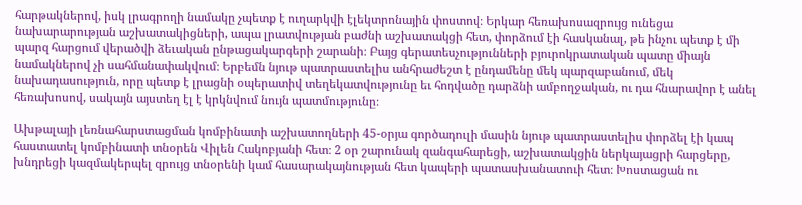հարթակներով, իսկ լրագրողի նամակը չպետք է ուղարկվի էլեկտրոնային փոստով։ Երկար հեռախոսազրույց ունեցա նախարարության աշխատակիցների, ապա լրատվության բաժնի աշխատակցի հետ, փորձում էի հասկանալ, թե ինչու պետք է մի պարզ հարցում վերածվի ձեւական ընթացակարգերի շարանի։ Բայց գերատեսչությունների բյուրոկրատական պատը միայն նամակներով չի սահմանափակվում։ Երբեմն նյութ պատրաստելիս անհրաժեշտ է ընդամենը մեկ պարզաբանում, մեկ նախադասություն, որը պետք է լրացնի օպերատիվ տեղեկատվությունը եւ հոդվածը դարձնի ամբողջական, ու դա հնարավոր է անել հեռախոսով, սակայն այստեղ էլ է կրկնվում նույն պատմությունը։

Ախթալայի լեռնահարստացման կոմբինատի աշխատողների 45-օրյա գործադուլի մասին նյութ պատրաստելիս փորձել էի կապ հաստատել կոմբինատի տնօրեն Վիլեն Հակոբյանի հետ։ 2 օր շարունակ զանգահարեցի, աշխատակցին ներկայացրի հարցերը, խնդրեցի կազմակերպել զրույց տնօրենի կամ հասարակայնության հետ կապերի պատասխանատուի հետ։ Խոստացան ու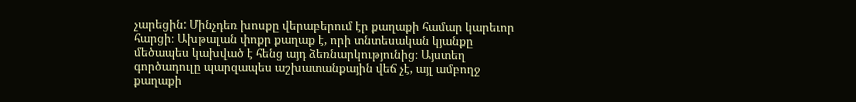չարեցին: Մինչդեռ խոսքը վերաբերում էր քաղաքի համար կարեւոր հարցի։ Ախթալան փոքր քաղաք է, որի տնտեսական կյանքը մեծապես կախված է հենց այդ ձեռնարկությունից։ Այստեղ գործադուլը պարզապես աշխատանքային վեճ չէ, այլ ամբողջ քաղաքի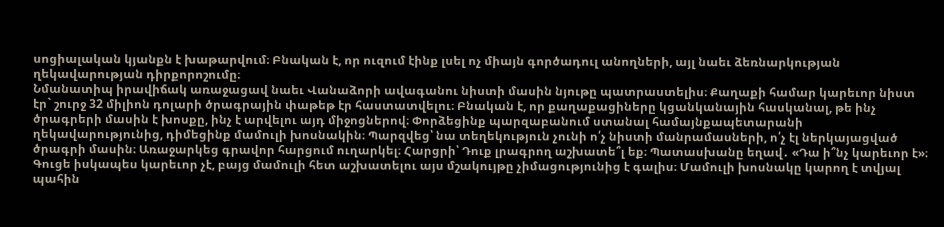սոցիալական կյանքն է խաթարվում։ Բնական է, որ ուզում էինք լսել ոչ միայն գործադուլ անողների, այլ նաեւ ձեռնարկության ղեկավարության դիրքորոշումը։
Նմանատիպ իրավիճակ առաջացավ նաեւ Վանաձորի ավագանու նիստի մասին նյութը պատրաստելիս։ Քաղաքի համար կարեւոր նիստ էր` շուրջ 32 միլիոն դոլարի ծրագրային փաթեթ էր հաստատվելու։ Բնական է, որ քաղաքացիները կցանկանային հասկանալ, թե ինչ ծրագրերի մասին է խոսքը, ինչ է արվելու այդ միջոցներով։ Փորձեցինք պարզաբանում ստանալ համայնքապետարանի ղեկավարությունից, դիմեցինք մամուլի խոսնակին։ Պարզվեց՝ նա տեղեկություն չունի ո՛չ նիստի մանրամասների, ո՛չ էլ ներկայացված ծրագրի մասին։ Առաջարկեց գրավոր հարցում ուղարկել։ Հարցրի՝ Դուք լրագրող աշխատե՞լ եք։ Պատասխանը եղավ․ «Դա ի՞նչ կարեւոր է»։ Գուցե իսկապես կարեւոր չէ, բայց մամուլի հետ աշխատելու այս մշակույթը չիմացությունից է գալիս։ Մամուլի խոսնակը կարող է տվյալ պահին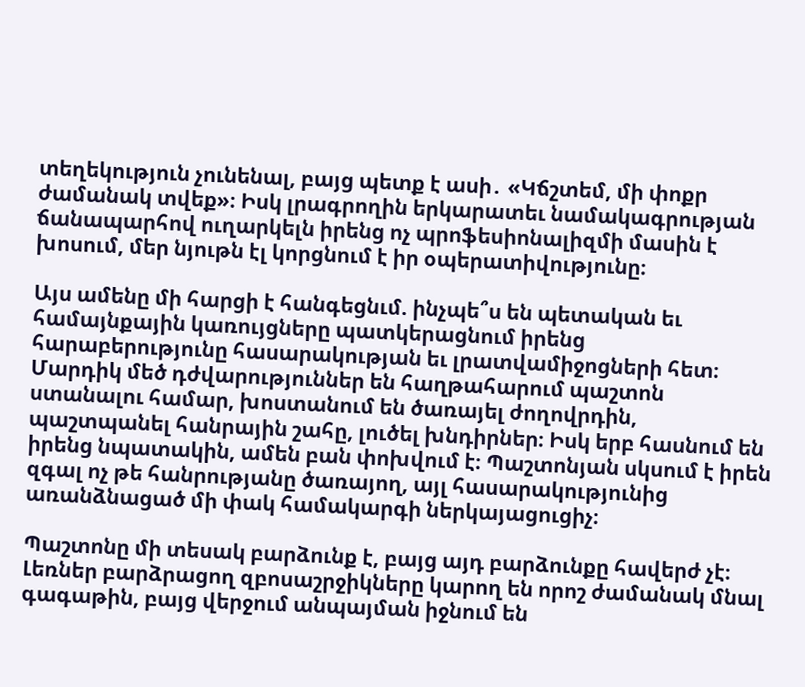տեղեկություն չունենալ, բայց պետք է ասի․ «Կճշտեմ, մի փոքր ժամանակ տվեք»։ Իսկ լրագրողին երկարատեւ նամակագրության ճանապարհով ուղարկելն իրենց ոչ պրոֆեսիոնալիզմի մասին է խոսում, մեր նյութն էլ կորցնում է իր օպերատիվությունը։

Այս ամենը մի հարցի է հանգեցնւմ. ինչպե՞ս են պետական եւ համայնքային կառույցները պատկերացնում իրենց հարաբերությունը հասարակության եւ լրատվամիջոցների հետ։ Մարդիկ մեծ դժվարություններ են հաղթահարում պաշտոն ստանալու համար, խոստանում են ծառայել ժողովրդին, պաշտպանել հանրային շահը, լուծել խնդիրներ։ Իսկ երբ հասնում են իրենց նպատակին, ամեն բան փոխվում է։ Պաշտոնյան սկսում է իրեն զգալ ոչ թե հանրությանը ծառայող, այլ հասարակությունից առանձնացած մի փակ համակարգի ներկայացուցիչ։

Պաշտոնը մի տեսակ բարձունք է, բայց այդ բարձունքը հավերժ չէ։ Լեռներ բարձրացող զբոսաշրջիկները կարող են որոշ ժամանակ մնալ գագաթին, բայց վերջում անպայման իջնում են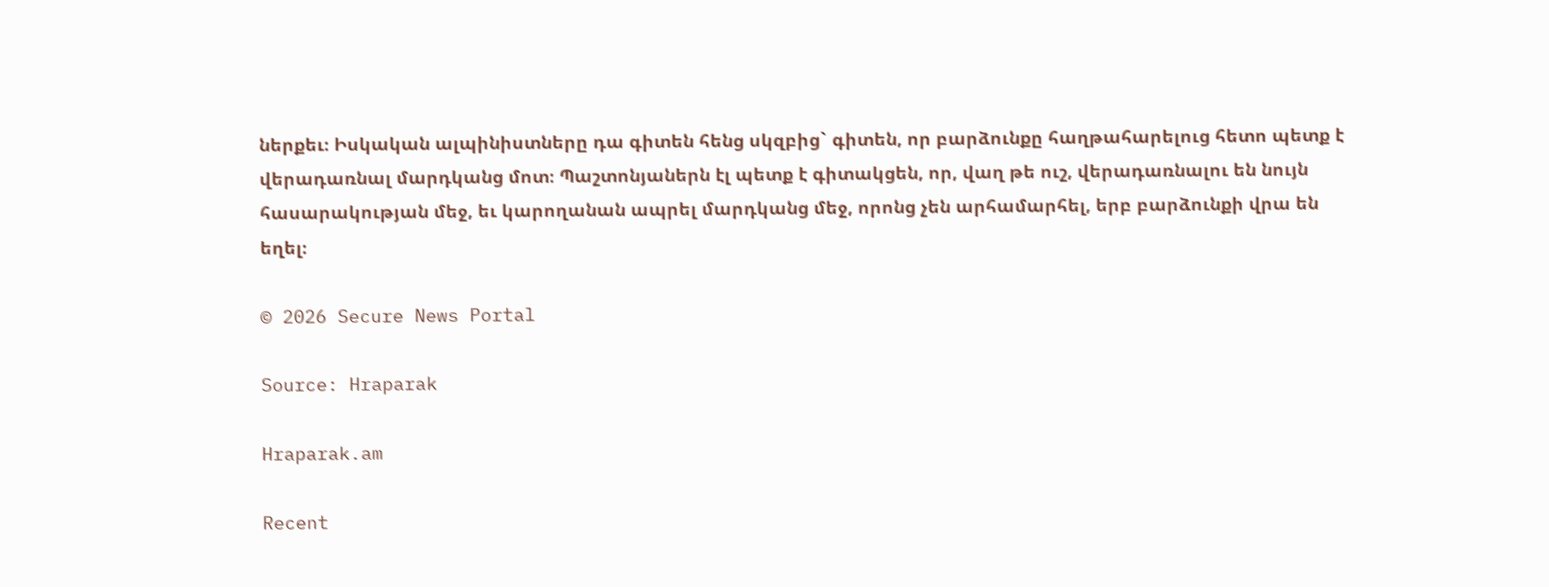ներքեւ։ Իսկական ալպինիստները դա գիտեն հենց սկզբից` գիտեն, որ բարձունքը հաղթահարելուց հետո պետք է վերադառնալ մարդկանց մոտ։ Պաշտոնյաներն էլ պետք է գիտակցեն, որ, վաղ թե ուշ, վերադառնալու են նույն հասարակության մեջ, եւ կարողանան ապրել մարդկանց մեջ, որոնց չեն արհամարհել, երբ բարձունքի վրա են եղել։

© 2026 Secure News Portal

Source: Hraparak

Hraparak.am

Recent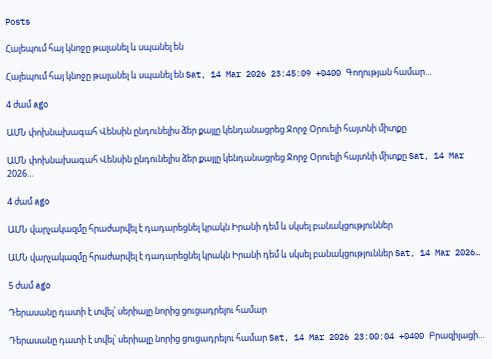Posts

Հալեպում հայ կնոջը թալանել և սպանել են

Հալեպում հայ կնոջը թալանել և սպանել են Sat, 14 Mar 2026 23:45:09 +0400 Գողության համար…

4 ժամ ago

ԱՄՆ փոխնախագահ Վենսին ընդունելիս ձեր քայլը կենդանացրեց Ջորջ Օրուելի հայտնի միտքը

ԱՄՆ փոխնախագահ Վենսին ընդունելիս ձեր քայլը կենդանացրեց Ջորջ Օրուելի հայտնի միտքը Sat, 14 Mar 2026…

4 ժամ ago

ԱՄՆ վարչակազմը հրաժարվել է դադարեցնել կրակն Իրանի դեմ և սկսել բանակցություններ

ԱՄՆ վարչակազմը հրաժարվել է դադարեցնել կրակն Իրանի դեմ և սկսել բանակցություններ Sat, 14 Mar 2026…

5 ժամ ago

Դերասանը դատի է տվել՝ սերիալը նորից ցուցադրելու համար

Դերասանը դատի է տվել՝ սերիալը նորից ցուցադրելու համար Sat, 14 Mar 2026 23:00:04 +0400 Բրազիլացի…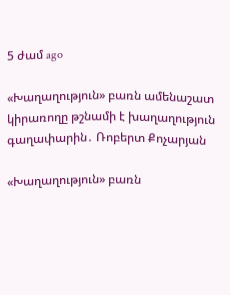5 ժամ ago

«Խաղաղություն» բառն ամենաշատ կիրառողը թշնամի է խաղաղություն գաղափարին․ Ռոբերտ Քոչարյան

«Խաղաղություն» բառն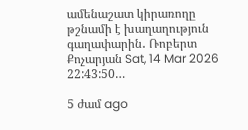ամենաշատ կիրառողը թշնամի է խաղաղություն գաղափարին․ Ռոբերտ Քոչարյան Sat, 14 Mar 2026 22:43:50…

5 ժամ ago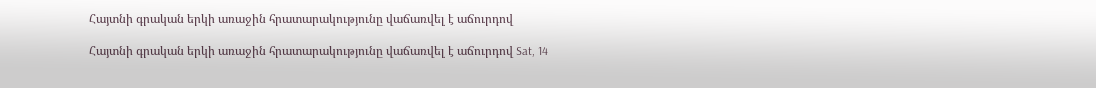Հայտնի գրական երկի առաջին հրատարակությունը վաճառվել է աճուրդով

Հայտնի գրական երկի առաջին հրատարակությունը վաճառվել է աճուրդով Sat, 14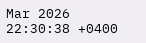Mar 2026 22:30:38 +0400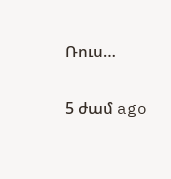Ռուս…

5 ժամ ago